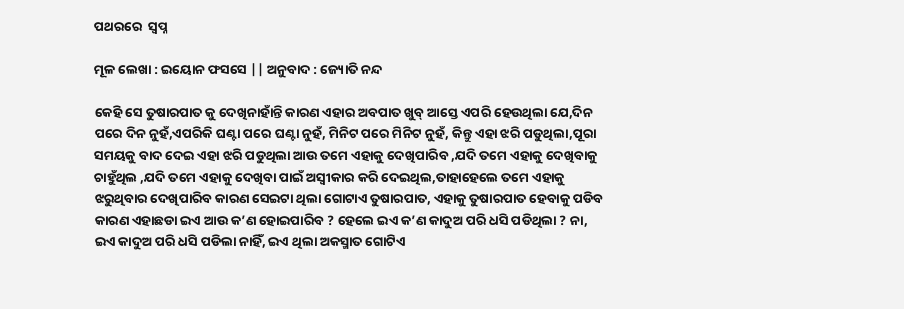ପଥରରେ  ସ୍ୱପ୍ନ

ମୂଳ ଲେଖା : ଇୟୋନ ଫସସେ || ଅନୁବାଦ : ଜ୍ୟୋତି ନନ୍ଦ

କେହି ସେ ତୁଷାରପାତ କୁ ଦେଖିନାହାଁନ୍ତି କାରଣ ଏହାର ଅବପାତ ଖୁବ୍ ଆସ୍ତେ ଏପରି ହେଉଥିଲା ଯେ,ଦିନ ପରେ ଦିନ ନୁହଁ,ଏପରିକି ଘଣ୍ଟା ପରେ ଘଣ୍ଟା ନୁହଁ, ମିନିଟ ପରେ ମିନିଟ ନୁହଁ, କିନ୍ତୁ ଏହା ଝରି ପଡୁଥିଲା,ପୂରା ସମୟକୁ ବାଦ ଦେଇ ଏହା ଝରି ପଡୁଥିଲା ଆଉ ତମେ ଏହାକୁ ଦେଖିପାରିବ ,ଯଦି ତମେ ଏହାକୁ ଦେଖିବାକୁ ଚାହୁଁଥିଲ ,ଯଦି ତମେ ଏହାକୁ ଦେଖିବା ପାଇଁ ଅସ୍ୱୀକାର କରି ଦେଇଥିଲ,ତାହାହେଲେ ତମେ ଏହାକୁ ଝରୁଥିବାର ଦେଖିପାରିବ କାରଣ ସେଇଟା ଥିଲା ଗୋଟାଏ ତୁଷାରପାତ, ଏହାକୁ ତୁଷାରପାତ ହେବାକୁ ପଡିବ କାରଣ ଏହାଛଡା ଇଏ ଆଉ କ’ଣ ହୋଇପାରିବ ? ହେଲେ ଇଏ କ’ଣ କାଦୁଅ ପରି ଧସି ପଡିଥିଲା ? ନା, ଇଏ କାଦୁଅ ପରି ଧସି ପଡିଲା ନାହିଁ, ଇଏ ଥିଲା ଅକସ୍ମାତ ଗୋଟିଏ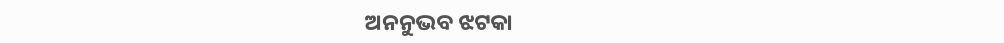ଅନନୁଭବ ଝଟକା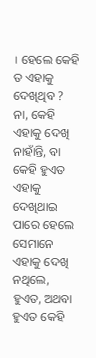। ହେଲେ କେହି ତ ଏହାକୁ ଦେଖିଥିବ ? ନା, କେହି ଏହାକୁ ଦେଖି ନାହାଁନ୍ତି, ବା କେହି ହୁଏତ ଏହାକୁ ଦେଖିଥାଇ ପାରେ ହେଲେ ସେମାନେ ଏହାକୁ ଦେଖି ନଥିଲେ, ହୁଏତ, ଅଥବା ହୁଏତ କେହି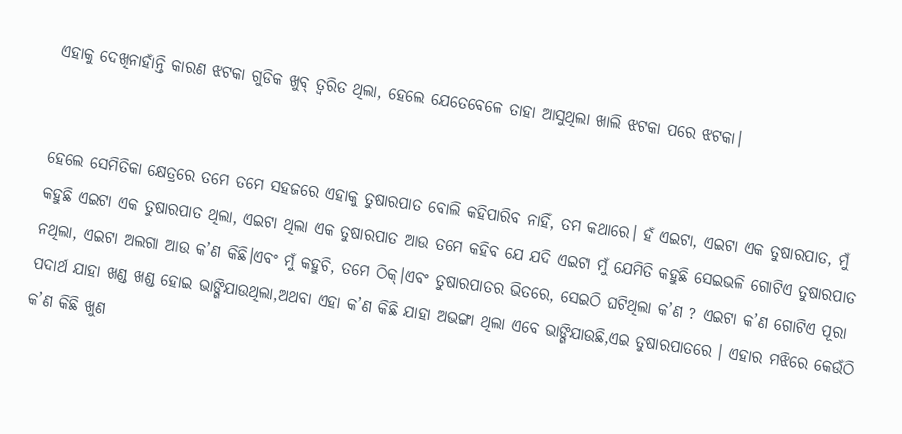ଏହାକୁ ଦେଖିନାହାଁନ୍ତି କାରଣ ଝଟକା ଗୁଡିକ ଖୁବ୍ ତ୍ୱରିତ ଥିଲା, ହେଲେ ଯେତେବେଳେ ତାହା ଆସୁଥିଲା ଖାଲି ଝଟକା ପରେ ଝଟକା।


ହେଲେ ସେମିତିକା କ୍ଷେତ୍ରରେ ତମେ ତମେ ସହଜରେ ଏହାକୁ ତୁଷାରପାତ ବୋଲି କହିପାରିବ ନାହିଁ, ତମ କଥାରେ। ହଁ ଏଇଟା, ଏଇଟା ଏକ ତୁଷାରପାତ, ମୁଁ କହୁଛି ଏଇଟା ଏକ ତୁଷାରପାତ ଥିଲା, ଏଇଟା ଥିଲା ଏକ ତୁଷାରପାତ ଆଉ ତମେ କହିବ ଯେ ଯଦି ଏଇଟା ମୁଁ ଯେମିତି କହୁଛି ସେଇଭଳି ଗୋଟିଏ ତୁଷାରପାତ ନଥିଲା, ଏଇଟା ଅଲଗା ଆଉ କ’ଣ କିଛି।ଏବଂ ମୁଁ କହୁଚି, ତମେ ଠିକ୍।ଏବଂ ତୁଷାରପାତର ଭିତରେ, ସେଇଠି ଘଟିଥିଲା କ’ଣ ? ଏଇଟା କ’ଣ ଗୋଟିଏ ପୂରା ପଦାର୍ଥ ଯାହା ଖଣ୍ଡ ଖଣ୍ଡ ହୋଇ ଭାଙ୍ଗିଯାଉଥିଲା,ଅଥବା ଏହା କ’ଣ କିଛି ଯାହା ଅଭଙ୍ଗା ଥିଲା ଏବେ ଭାଙ୍ଗିଯାଉଛି,ଏଇ ତୁଷାରପାତରେ । ଏହାର ମଝିରେ କେଉଁଠି କ’ଣ କିଛି ଖୁଣ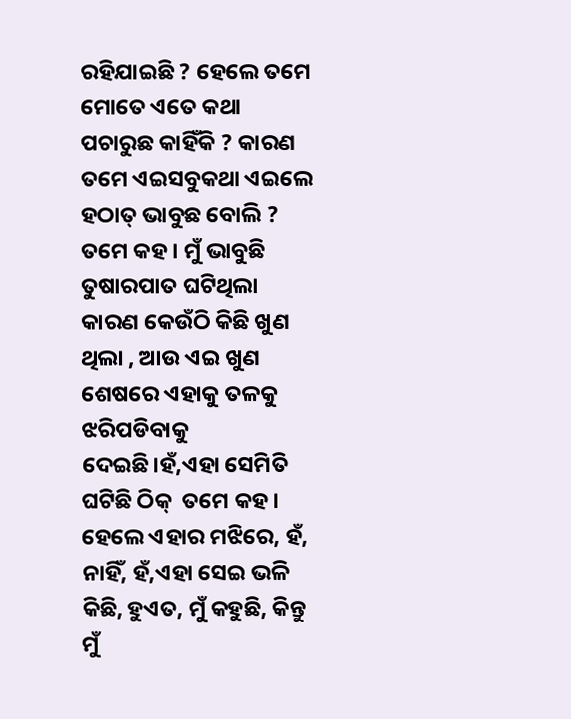ରହିଯାଇଛି ? ହେଲେ ତମେ ମୋତେ ଏତେ କଥା ପଚାରୁଛ କାହିଁକି ? କାରଣ ତମେ ଏଇସବୁକଥା ଏଇଲେ ହଠାତ୍ ଭାବୁଛ ବୋଲି ? ତମେ କହ । ମୁଁ ଭାବୁଛି ତୁଷାରପାତ ଘଟିଥିଲା କାରଣ କେଉଁଠି କିଛି ଖୁଣ ଥିଲା , ଆଉ ଏଇ ଖୁଣ ଶେଷରେ ଏହାକୁ ତଳକୁ ଝରିପଡିବାକୁ ଦେଇଛି।ହଁ,ଏହା ସେମିତି ଘଟିଛି ଠିକ୍  ତମେ କହ। ହେଲେ ଏହାର ମଝିରେ, ହଁ, ନାହିଁ, ହଁ,ଏହା ସେଇ ଭଳି କିଛି, ହୁଏତ, ମୁଁ କହୁଛି, କିନ୍ତୁ ମୁଁ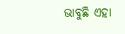ଭାବୁଛି ଏହା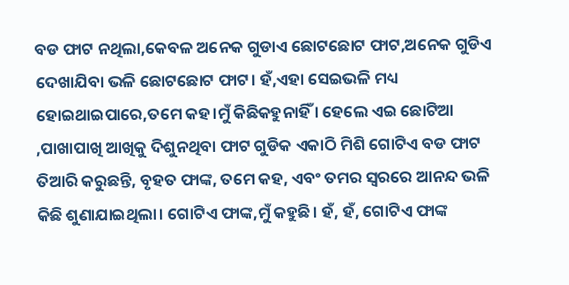ବଡ ଫାଟ ନଥିଲା,କେବଳ ଅନେକ ଗୁଡାଏ ଛୋଟଛୋଟ ଫାଟ,ଅନେକ ଗୁଡିଏ ଦେଖାଯିବା ଭଳି ଛୋଟଛୋଟ ଫାଟ। ହଁ,ଏହା ସେଇଭଳି ମଧ୍ୟ ହୋଇଥାଇପାରେ,ତମେ କହ।ମୁଁ କିଛିକହୁନାହିଁ । ହେଲେ ଏଇ ଛୋଟିଆ ,ପାଖାପାଖି ଆଖିକୁ ଦିଶୁନଥିବା ଫାଟ ଗୁଡିକ ଏକାଠି ମିଶି ଗୋଟିଏ ବଡ ଫାଟ ତିଆରି କରୁଛନ୍ତି, ବୃହତ ଫାଙ୍କ, ତମେ କହ, ଏବଂ ତମର ସ୍ୱରରେ ଆନନ୍ଦ ଭଳି କିଛି ଶୁଣାଯାଇଥିଲା। ଗୋଟିଏ ଫାଙ୍କ,ମୁଁ କହୁଛି। ହଁ, ହଁ, ଗୋଟିଏ ଫାଙ୍କ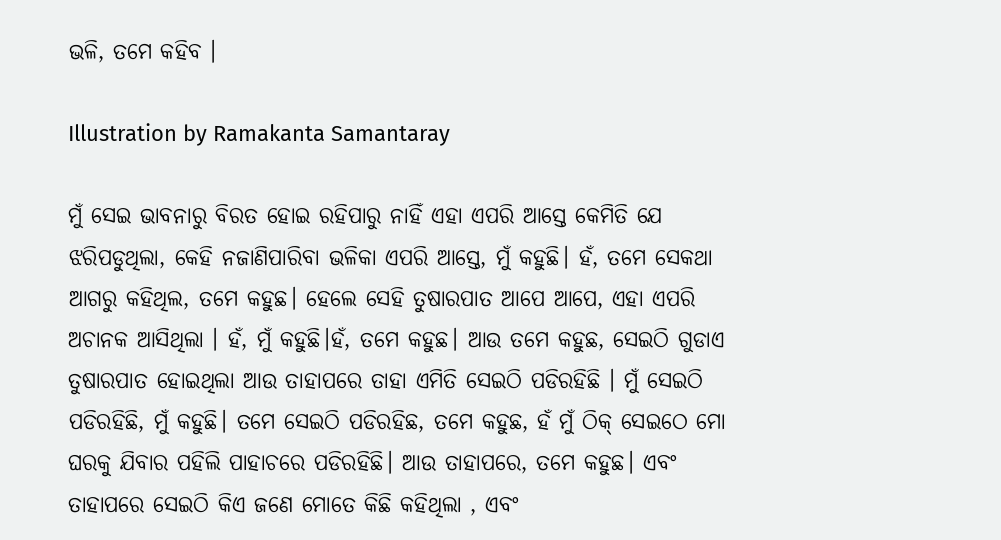ଭଳି, ତମେ କହିବ ।

Illustration by Ramakanta Samantaray

ମୁଁ ସେଇ ଭାବନାରୁ ବିରତ ହୋଇ ରହିପାରୁ ନାହିଁ ଏହା ଏପରି ଆସ୍ତେ କେମିତି ଯେ ଝରିପଡୁଥିଲା, କେହି ନଜାଣିପାରିବା ଭଳିକା ଏପରି ଆସ୍ତେ, ମୁଁ କହୁଛି। ହଁ, ତମେ ସେକଥା ଆଗରୁ କହିଥିଲ, ତମେ କହୁଛ। ହେଲେ ସେହି ତୁଷାରପାତ ଆପେ ଆପେ, ଏହା ଏପରି ଅଚାନକ ଆସିଥିଲା । ହଁ, ମୁଁ କହୁଛି।ହଁ, ତମେ କହୁଛ। ଆଉ ତମେ କହୁଛ, ସେଇଠି ଗୁଡାଏ ତୁଷାରପାତ ହୋଇଥିଲା ଆଉ ତାହାପରେ ତାହା ଏମିତି ସେଇଠି ପଡିରହିଛି । ମୁଁ ସେଇଠି ପଡିରହିଛି, ମୁଁ କହୁଛି। ତମେ ସେଇଠି ପଡିରହିଛ, ତମେ କହୁଛ, ହଁ ମୁଁ ଠିକ୍ ସେଇଠେ ମୋ ଘରକୁ ଯିବାର ପହିଲି ପାହାଚରେ ପଡିରହିଛି। ଆଉ ତାହାପରେ, ତମେ କହୁଛ। ଏବଂ ତାହାପରେ ସେଇଠି କିଏ ଜଣେ ମୋତେ କିଛି କହିଥିଲା , ଏବଂ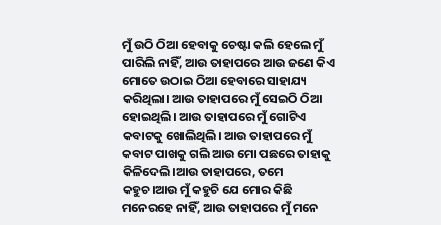ମୁଁ ଉଠି ଠିଆ ହେବାକୁ ଚେଷ୍ଟା କଲି ହେଲେ ମୁଁ ପାରିଲି ନାହିଁ, ଆଉ ତାହାପରେ ଆଉ ଜଣେ କିଏ ମୋତେ ଉଠାଇ ଠିଆ ହେବାରେ ସାହାଯ୍ୟ କରିଥିଲା। ଆଉ ତାହାପରେ ମୁଁ ସେଇଠି ଠିଆ ହୋଇଥିଲି। ଆଉ ତାହାପରେ ମୁଁ ଗୋଟିଏ କବାଟକୁ ଖୋଲିଥିଲି। ଆଉ ତାହାପରେ ମୁଁ କବାଟ ପାଖକୁ ଗଲି ଆଉ ମୋ ପଛରେ ତାହାକୁ କିଳିଦେଲି।ଆଉ ତାହାପରେ, ତମେ କହୁଚ।ଆଉ ମୁଁ କହୁଚି ଯେ ମୋର କିଛି ମନେରହେ ନାହିଁ, ଆଉ ତାହାପରେ ମୁଁ ମନେ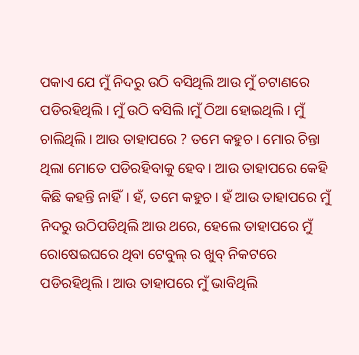ପକାଏ ଯେ ମୁଁ ନିଦରୁ ଉଠି ବସିଥିଲି ଆଉ ମୁଁ ଚଟାଣରେ ପଡିରହିଥିଲି। ମୁଁ ଉଠି ବସିଲି।ମୁଁ ଠିଆ ହୋଇଥିଲି। ମୁଁ ଚାଲିଥିଲି। ଆଉ ତାହାପରେ ? ତମେ କହୁଚ । ମୋର ଚିନ୍ତା ଥିଲା ମୋତେ ପଡିରହିବାକୁ ହେବ। ଆଉ ତାହାପରେ କେହି କିଛି କହନ୍ତି ନାହିଁ। ହଁ, ତମେ କହୁଚ। ହଁ ଆଉ ତାହାପରେ ମୁଁ ନିଦରୁ ଉଠିପଡିଥିଲି ଆଉ ଥରେ, ହେଲେ ତାହାପରେ ମୁଁ ରୋଷେଇଘରେ ଥିବା ଟେବୁଲ୍ ର ଖୁବ୍ ନିକଟରେ ପଡିରହିଥିଲି। ଆଉ ତାହାପରେ ମୁଁ ଭାବିଥିଲି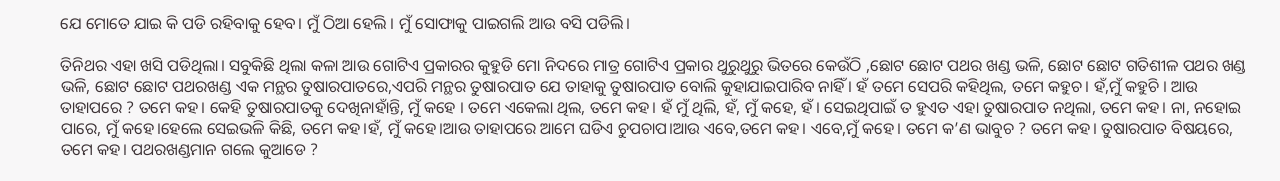ଯେ ମୋତେ ଯାଇ କି ପଡି ରହିବାକୁ ହେବ। ମୁଁ ଠିଆ ହେଲି । ମୁଁ ସୋଫାକୁ ପାଇଗଲି ଆଉ ବସି ପଡିଲି।

ତିନିଥର ଏହା ଖସି ପଡିଥିଲା। ସବୁକିଛି ଥିଲା କଳା ଆଉ ଗୋଟିଏ ପ୍ରକାରର କୁହୁଡି ମୋ ନିଦରେ ମାତ୍ର ଗୋଟିଏ ପ୍ରକାର ଥୁରୁଥୁରୁ ଭିତରେ କେଉଁଠି ,ଛୋଟ ଛୋଟ ପଥର ଖଣ୍ଡ ଭଳି, ଛୋଟ ଛୋଟ ଗତିଶୀଳ ପଥର ଖଣ୍ଡ ଭଳି, ଛୋଟ ଛୋଟ ପଥରଖଣ୍ଡ ଏକ ମନ୍ଥର ତୁଷାରପାତରେ,ଏପରି ମନ୍ଥର ତୁଷାରପାତ ଯେ ତାହାକୁ ତୁଷାରପାତ ବୋଲି କୁହାଯାଇପାରିବ ନାହିଁ । ହଁ ତମେ ସେପରି କହିଥିଲ, ତମେ କହୁଚ। ହଁ,ମୁଁ କହୁଚି । ଆଉ ତାହାପରେ ? ତମେ କହ। କେହି ତୁଷାରପାତକୁ ଦେଖିନାହାଁନ୍ତି, ମୁଁ କହେ । ତମେ ଏକେଲା ଥିଲ, ତମେ କହ। ହଁ ମୁଁ ଥିଲି, ହଁ, ମୁଁ କହେ, ହଁ। ସେଇଥିପାଇଁ ତ ହୁଏତ ଏହା ତୁଷାରପାତ ନଥିଲା, ତମେ କହ। ନା, ନହୋଇ ପାରେ, ମୁଁ କହେ।ହେଲେ ସେଇଭଳି କିଛି, ତମେ କହ।ହଁ, ମୁଁ କହେ।ଆଉ ତାହାପରେ ଆମେ ଘଡିଏ ଚୁପଚାପ।ଆଉ ଏବେ,ତମେ କହ। ଏବେ,ମୁଁ କହେ। ତମେ କ’ଣ ଭାବୁଚ ? ତମେ କହ। ତୁଷାରପାତ ବିଷୟରେ, ତମେ କହ। ପଥରଖଣ୍ଡମାନ ଗଲେ କୁଆଡେ ?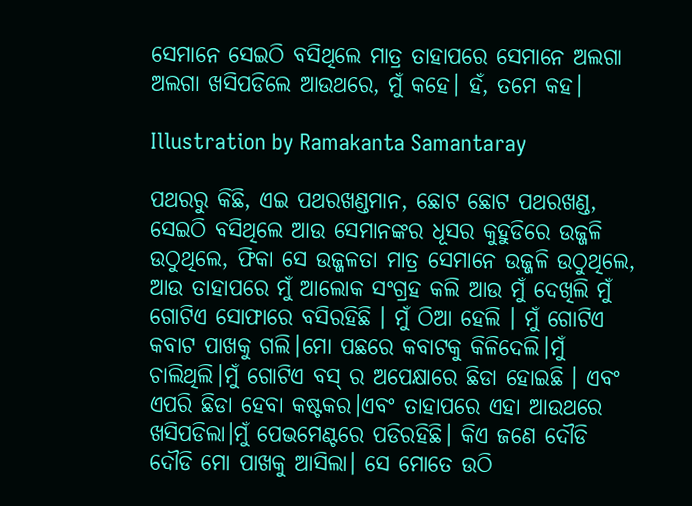ସେମାନେ ସେଇଠି ବସିଥିଲେ ମାତ୍ର ତାହାପରେ ସେମାନେ ଅଲଗା ଅଲଗା ଖସିପଡିଲେ ଆଉଥରେ, ମୁଁ କହେ। ହଁ, ତମେ କହ।

Illustration by Ramakanta Samantaray

ପଥରରୁ କିଛି, ଏଇ ପଥରଖଣ୍ଡମାନ, ଛୋଟ ଛୋଟ ପଥରଖଣ୍ଡ, ସେଇଠି ବସିଥିଲେ ଆଉ ସେମାନଙ୍କର ଧୂସର କୁହୁଡିରେ ଉଜ୍ଜଳି ଉଠୁଥିଲେ, ଫିକା ସେ ଉଜ୍ଜଳତା ମାତ୍ର ସେମାନେ ଉଜ୍ଜଳି ଉଠୁଥିଲେ, ଆଉ ତାହାପରେ ମୁଁ ଆଲୋକ ସଂଗ୍ରହ କଲି ଆଉ ମୁଁ ଦେଖିଲି ମୁଁ ଗୋଟିଏ ସୋଫାରେ ବସିରହିଛି । ମୁଁ ଠିଆ ହେଲି । ମୁଁ ଗୋଟିଏ କବାଟ ପାଖକୁ ଗଲି।ମୋ ପଛରେ କବାଟକୁ କିଳିଦେଲି।ମୁଁ ଚାଲିଥିଲି।ମୁଁ ଗୋଟିଏ ବସ୍ ର ଅପେକ୍ଷାରେ ଛିଡା ହୋଇଛି । ଏବଂ ଏପରି ଛିଡା ହେବା କଷ୍ଟକର।ଏବଂ ତାହାପରେ ଏହା ଆଉଥରେ ଖସିପଡିଲା।ମୁଁ ପେଭମେଣ୍ଟରେ ପଡିରହିଛି। କିଏ ଜଣେ ଦୌଡି ଦୌଡି ମୋ ପାଖକୁ ଆସିଲା। ସେ ମୋତେ ଉଠି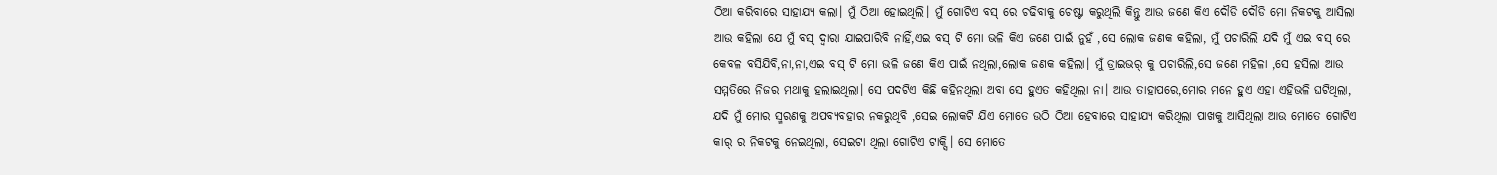ଠିଆ କରିବାରେ ସାହାଯ୍ୟ କଲା। ମୁଁ ଠିଆ ହୋଇଥିଲି। ମୁଁ ଗୋଟିଏ ବସ୍ ରେ ଚଢିବାକୁ ଚେଷ୍ଟା କରୁଥିଲି କିନ୍ତୁ ଆଉ ଜଣେ କିଏ ଦୌଡି ଦୌଡି ମୋ ନିକଟକୁ ଆସିଲା ଆଉ କହିଲା ଯେ ମୁଁ ବସ୍ ଦ୍ୱାରା ଯାଇପାରିବି ନାହିଁ,ଏଇ ବସ୍ ଟି ମୋ ଭଳି କିଏ ଜଣେ ପାଇଁ ନୁହଁ ,ସେ ଲୋକ ଜଣକ କହିଲା, ମୁଁ ପଚାରିଲି ଯଦି ମୁଁ ଏଇ ବସ୍ ରେ କେବଳ ବସିଯିବି,ନା,ନା,ଏଇ ବସ୍ ଟି ମୋ ଭଳି ଜଣେ କିଏ ପାଇଁ ନଥିଲା,ଲୋକ ଜଣକ କହିଲା। ମୁଁ ଡ୍ରାଇଭର୍ କୁ ପଚାରିଲି,ସେ ଜଣେ ମହିଳା ,ସେ ହସିଲା ଆଉ ସମ୍ମତିରେ ନିଜର ମଥାକୁ ହଲାଇଥିଲା। ସେ ପଦଟିଏ କିଛି କହିନଥିଲା ଅବା ସେ ହୁଏତ କହିଥିଲା ନା। ଆଉ ତାହାପରେ,ମୋର ମନେ ହୁଏ ଏହା ଏହିଭଳି ଘଟିଥିଲା, ଯଦି ମୁଁ ମୋର ସ୍ମରଣକୁ ଅପବ୍ୟବହାର ନକରୁଥିବି ,ସେଇ ଲୋକଟି ଯିଏ ମୋତେ ଉଠି ଠିଆ ହେବାରେ ସାହାଯ୍ୟ କରିଥିଲା ପାଖକୁ ଆସିଥିଲା ଆଉ ମୋତେ ଗୋଟିଏ କାର୍ ର ନିକଟକୁ ନେଇଥିଲା, ସେଇଟା ଥିଲା ଗୋଟିଏ ଟାକ୍ସି। ସେ ମୋତେ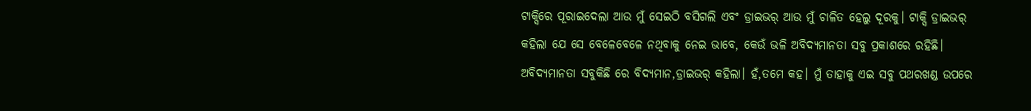ଟାକ୍ସିରେ ପୂରାଇଦେଲା ଆଉ ମୁଁ ସେଇଠି ବସିଗଲି ଏବଂ ଡ୍ରାଇଭର୍ ଆଉ ମୁଁ ଚାଳିତ ହେଲୁ ଦୂରକୁ। ଟାକ୍ସି ଡ୍ରାଇଭର୍ କହିଲା ଯେ ସେ ବେଳେବେଳେ ନଥିବାକୁ ନେଇ ଭାବେ, କେଉଁ ଭଳି ଅବିଦ୍ୟମାନତା ସବୁ ପ୍ରକାଶରେ ରହିଛି। ଅବିଦ୍ୟମାନତା ସବୁକିଛି ରେ ବିଦ୍ୟମାନ,ଡ୍ରାଇଭର୍ କହିଲା। ହଁ,ତମେ କହ। ମୁଁ ତାହାକୁ ଏଇ ସବୁ ପଥରଖଣ୍ଡ ଉପରେ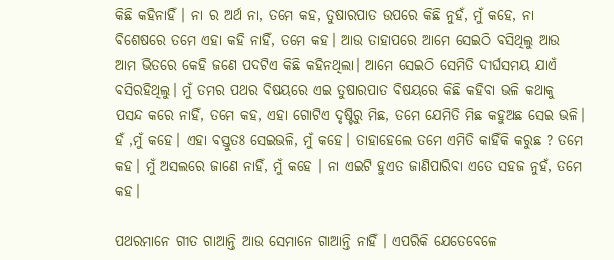କିଛି କହିନାହିଁ । ନା ର ଅର୍ଥ ନା, ତମେ କହ, ତୁଷାରପାତ ଉପରେ କିଛି ନୁହଁ, ମୁଁ କହେ, ନା ବିଶେଷରେ ତମେ ଏହା କହି ନାହିଁ, ତମେ କହ। ଆଉ ତାହାପରେ ଆମେ ସେଇଠି ବସିଥିଲୁ ଆଉ ଆମ ଭିତରେ କେହି ଜଣେ ପଦଟିଏ କିଛି କହିନଥିଲା। ଆମେ ସେଇଠି ସେମିତି ଦୀର୍ଘସମୟ ଯାଏଁ ବସିରହିଥିଲୁ। ମୁଁ ତମର ପଥର ବିଷୟରେ ଏଇ ତୁଷାରପାତ ବିଷୟରେ କିଛି କହିବା ଭଳି କଥାକୁ ପସନ୍ଦ କରେ ନାହିଁ, ତମେ କହ, ଏହା ଗୋଟିଏ ଦୃଷ୍ଟିରୁ ମିଛ, ତମେ ଯେମିତି ମିଛ କହୁଅଛ ସେଇ ଭଳି। ହଁ ,ମୁଁ କହେ। ଏହା ବସ୍ତୁତଃ ସେଇଭଳି, ମୁଁ କହେ। ତାହାହେଲେ ତମେ ଏମିତି କାହିଁକି କରୁଛ ? ତମେ କହ। ମୁଁ ଅସଲରେ ଜାଣେ ନାହିଁ, ମୁଁ କହେ । ନା ଏଇଟି ହୁଏତ ଜାଣିପାରିବା ଏତେ ସହଜ ନୁହଁ, ତମେ କହ।

ପଥରମାନେ ଗୀତ ଗାଆନ୍ତି ଆଉ ସେମାନେ ଗାଆନ୍ତି ନାହିଁ । ଏପରିକି ଯେତେବେଳେ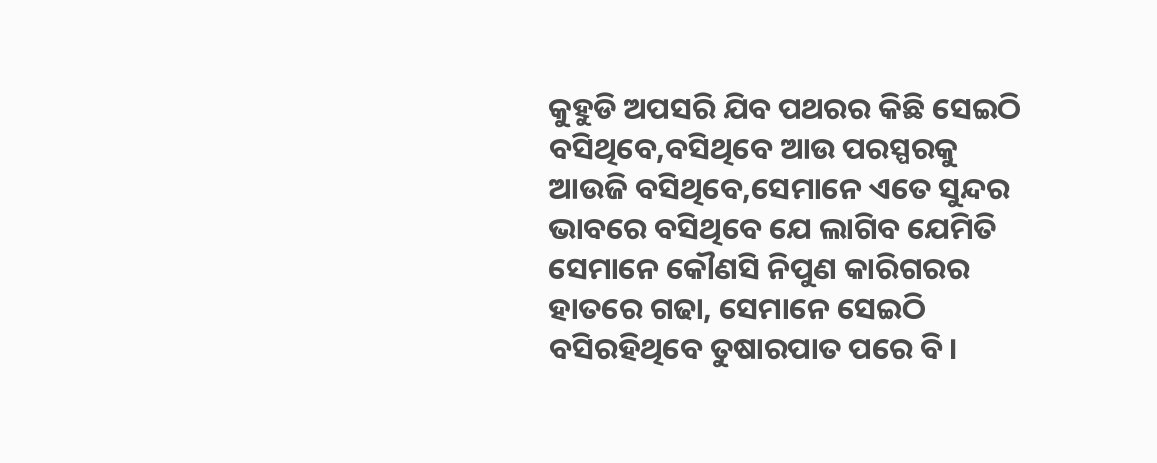କୁହୁଡି ଅପସରି ଯିବ ପଥରର କିଛି ସେଇଠି ବସିଥିବେ,ବସିଥିବେ ଆଉ ପରସ୍ପରକୁ ଆଉଜି ବସିଥିବେ,ସେମାନେ ଏତେ ସୁନ୍ଦର ଭାବରେ ବସିଥିବେ ଯେ ଲାଗିବ ଯେମିତି ସେମାନେ କୌଣସି ନିପୁଣ କାରିଗରର ହାତରେ ଗଢା, ସେମାନେ ସେଇଠି ବସିରହିଥିବେ ତୁଷାରପାତ ପରେ ବି।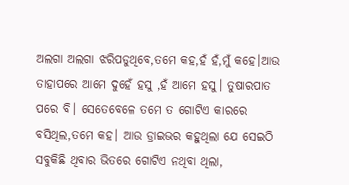ଅଲଗା ଅଲଗା ଝରିପଡୁଥିବେ,ତମେ କହ,ହଁ ହଁ,ମୁଁ କହେ।ଆଉ ତାହାପରେ ଆମେ ଦୁହେଁ ହସୁ ,ହଁ ଆମେ ହସୁ। ତୁଷାରପାତ ପରେ ବି। ସେତେବେଳେ ତମେ ତ ଗୋଟିଏ କାରରେ ବସିଥିଲ,ତମେ କହ। ଆଉ ଡ୍ରାଇଭର କହୁଥିଲା ଯେ ସେଇଠି ସବୁକିଛି ଥିବାର ଭିତରେ ଗୋଟିଏ ନଥିବା ଥିଲା,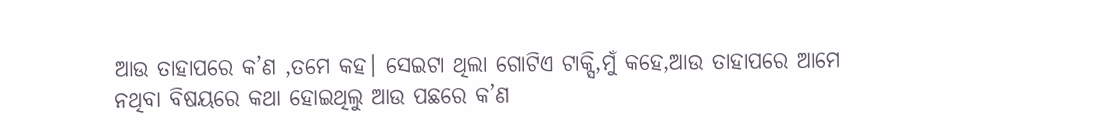ଆଉ ତାହାପରେ କ’ଣ ,ତମେ କହ। ସେଇଟା ଥିଲା ଗୋଟିଏ ଟାକ୍ସି,ମୁଁ କହେ,ଆଉ ତାହାପରେ ଆମେ ନଥିବା ବିଷୟରେ କଥା ହୋଇଥିଲୁ ଆଉ ପଛରେ କ’ଣ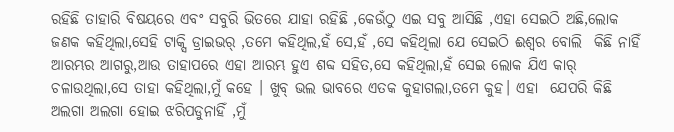ରହିଛି ତାହାରି ବିଷୟରେ ଏବଂ ସବୁରି ଭିତରେ ଯାହା ରହିଛି ,କେଉଁଠୁ ଏଇ ସବୁ ଆସିଛି ,ଏହା ସେଇଠି ଅଛି,ଲୋକ ଜଣକ କହିଥିଲା,ସେହି ଟାକ୍ସି ଡ୍ରାଇଭର୍ ,ତମେ କହିଥିଲ,ହଁ ସେ,ହଁ ,ସେ କହିଥିଲା ଯେ ସେଇଠି ଈଶ୍ୱର ବୋଲି  କିଛି ନାହିଁ ଆରମ୍ଭର ଆଗରୁ,ଆଉ ତାହାପରେ ଏହା ଆରମ୍ଭ ହୁଏ ଶବ୍ଦ ସହିତ,ସେ କହିଥିଲା,ହଁ ସେଇ ଲୋକ ଯିଏ କାର୍ ଚଳାଉଥିଲା,ସେ ତାହା କହିଥିଲା,ମୁଁ କହେ । ଖୁବ୍ ଭଲ ଭାବରେ ଏତକ କୁହାଗଲା,ତମେ କୁହ। ଏହା  ଯେପରି କିଛି  ଅଲଗା ଅଲଗା ହୋଇ ଝରିପଡୁନାହିଁ ,ମୁଁ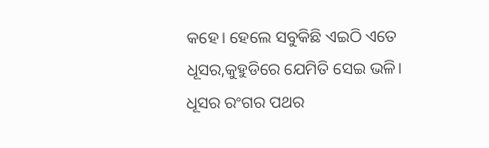କହେ। ହେଲେ ସବୁକିଛି ଏଇଠି ଏତେ ଧୂସର,କୁହୁଡିରେ ଯେମିତି ସେଇ ଭଳି। ଧୂସର ରଂଗର ପଥର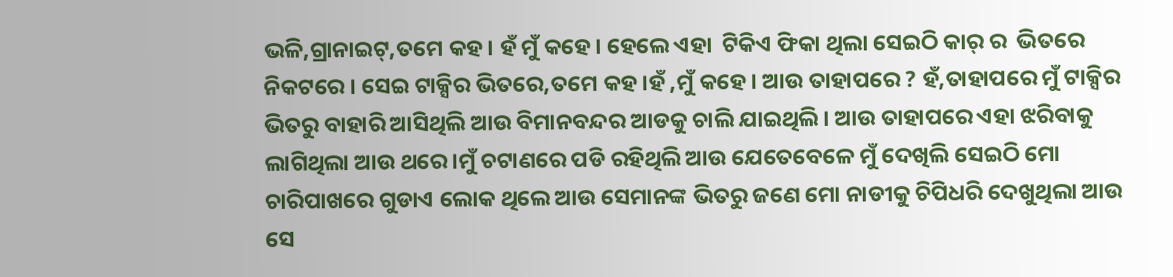ଭଳି,ଗ୍ରାନାଇଟ୍,ତମେ କହ। ହଁ ମୁଁ କହେ। ହେଲେ ଏହା  ଟିକିଏ ଫିକା ଥିଲା ସେଇଠି କାର୍ ର  ଭିତରେ ନିକଟରେ । ସେଇ ଟାକ୍ସିର ଭିତରେ,ତମେ କହ।ହଁ ,ମୁଁ କହେ। ଆଉ ତାହାପରେ ? ହଁ,ତାହାପରେ ମୁଁ ଟାକ୍ସିର ଭିତରୁ ବାହାରି ଆସିଥିଲି ଆଉ ବିମାନବନ୍ଦର ଆଡକୁ ଚାଲି ଯାଇଥିଲି। ଆଉ ତାହାପରେ ଏହା ଝରିବାକୁ ଲାଗିଥିଲା ଆଉ ଥରେ।ମୁଁ ଚଟାଣରେ ପଡି ରହିଥିଲି ଆଉ ଯେତେବେଳେ ମୁଁ ଦେଖିଲି ସେଇଠି ମୋ ଚାରିପାଖରେ ଗୁଡାଏ ଲୋକ ଥିଲେ ଆଉ ସେମାନଙ୍କ ଭିତରୁ ଜଣେ ମୋ ନାଡୀକୁ ଚିପିଧରି ଦେଖୁଥିଲା ଆଉ ସେ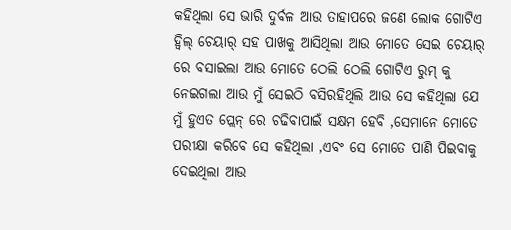କହିଥିଲା ସେ ଭାରି ଦୁର୍ବଳ ଆଉ ତାହାପରେ ଜଣେ ଲୋକ ଗୋଟିଏ ହ୍ୱିଲ୍ ଚେୟାର୍ ସହ ପାଖକୁ ଆସିଥିଲା ଆଉ ମୋତେ ସେଇ ଚେୟାର୍ ରେ ବସାଇଲା ଆଉ ମୋତେ ଠେଲି ଠେଲି ଗୋଟିଏ ରୁମ୍ କୁ ନେଇଗଲା ଆଉ ମୁଁ ସେଇଠି ବସିରହିଥିଲି ଆଉ ସେ କହିଥିଲା ଯେ ମୁଁ ହୁଏତ ପ୍ଲେନ୍ ରେ ଚଢିବାପାଇଁ ସକ୍ଷମ ହେବି ,ସେମାନେ ମୋତେ ପରୀକ୍ଷା କରିବେ ସେ କହିଥିଲା ,ଏବଂ ସେ ମୋତେ ପାଣି ପିଇବାକୁ ଦେଇଥିଲା ଆଉ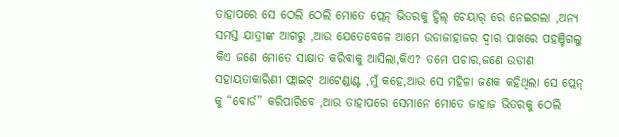ତାହାପରେ ସେ ଠେଲି ଠେଲି ମୋତେ ପ୍ଲେନ୍ ଭିତରକୁ ହ୍ୱିଲ୍ ଚେୟାର୍ ରେ ନେଇଗଲା ,ଅନ୍ୟ ସମସ୍ତ ଯାତ୍ରୀଙ୍କ ଆଗରୁ ,ଆଉ ଯେତେବେଳେ ଆମେ ଉଡାଜାହାଜର ଦ୍ୱାର ପାଖରେ ପହଞ୍ଚିଗଲୁ କିଏ ଜଣେ ମୋତେ ସାକ୍ଷାତ କରିବାକୁ ଆସିଲା,କିଏ? ତମେ ପଚାର,ଜଣେ ଉଡାଣ ସହାୟତାକାରିଣୀ ଫ୍ଲାଇଟ୍ ଆଟେଣ୍ଡାଣ୍ଟ ,ମୁଁ କହେ,ଆଉ ସେ ମହିଳା ଜଣକ କହିଥିଲା ସେ ପ୍ଲେନ୍ କୁ “ବୋର୍ଡ” କରିପାରିବେ ,ଆଉ ତାହାପରେ ସେମାନେ ମୋତେ ଜାହାଜ ଭିତରକୁ ଠେଲି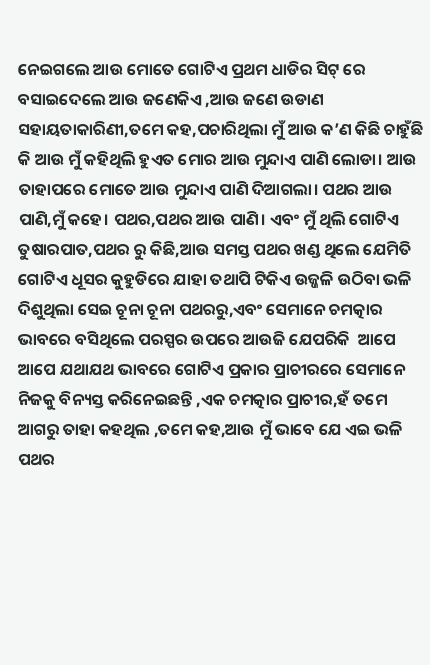ନେଇଗଲେ ଆଉ ମୋତେ ଗୋଟିଏ ପ୍ରଥମ ଧାଡିର ସିଟ୍ ରେ ବସାଇଦେଲେ ଆଉ ଜଣେକିଏ ,ଆଉ ଜଣେ ଉଡାଣ ସହାୟତାକାରିଣୀ,ତମେ କହ,ପଚାରିଥିଲା ମୁଁ ଆଉ କ’ଣ କିଛି ଚାହୁଁଛି କି ଆଉ ମୁଁ କହିଥିଲି ହୁଏତ ମୋର ଆଉ ମୁନ୍ଦାଏ ପାଣି ଲୋଡା। ଆଉ ତାହାପରେ ମୋତେ ଆଉ ମୁନ୍ଦାଏ ପାଣି ଦିଆଗଲା। ପଥର ଆଉ ପାଣି,ମୁଁ କହେ। ପଥର,ପଥର ଆଉ ପାଣି। ଏବଂ ମୁଁ ଥିଲି ଗୋଟିଏ ତୁଷାରପାତ,ପଥର ରୁ କିଛି,ଆଉ ସମସ୍ତ ପଥର ଖଣ୍ଡ ଥିଲେ ଯେମିତି ଗୋଟିଏ ଧୂସର କୁହୁଡିରେ ଯାହା ତଥାପି ଟିକିଏ ଉଜ୍ଜଳି ଉଠିବା ଭଳି ଦିଶୁଥିଲା ସେଇ ଚୂନା ଚୂନା ପଥରରୁ,ଏବଂ ସେମାନେ ଚମତ୍କାର ଭାବରେ ବସିଥିଲେ ପରସ୍ପର ଉପରେ ଆଉଜି ଯେପରିକି  ଆପେ ଆପେ ଯଥାଯଥ ଭାବରେ ଗୋଟିଏ ପ୍ରକାର ପ୍ରାଚୀରରେ ସେମାନେ ନିଜକୁ ବିନ୍ୟସ୍ତ କରିନେଇଛନ୍ତି ,ଏକ ଚମତ୍କାର ପ୍ରାଚୀର,ହଁ ତମେ ଆଗରୁ ତାହା କହଥିଲ ,ତମେ କହ,ଆଉ ମୁଁ ଭାବେ ଯେ ଏଇ ଭଳି ପଥର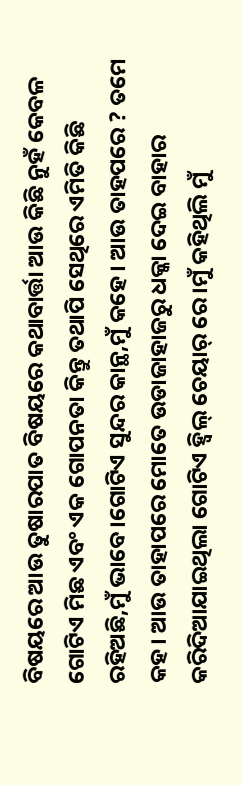ବିଷୟରେ ଆଉ ତୁଷାରପାତ ବିଷୟରେ କଥାବାର୍ତ୍ତା ଆଉ କିଛି ନୁହଁ କେବଳ ଗୋଟିଏ ମିଛ ଏବଂ ଏକ ଗୋପନତା କିନ୍ତୁ ତଥାପି ସେଥିରେ ଏମିତି କିଛି ରହିଅଛି,ମୁଁ ଭାବେ।ଗୋଟିଏ ସୁନ୍ଦର କାନ୍ଥ,ମୁଁ କହେ। ଆଉ ତାହପରେ ? ତମେ କହ। ଆଉ ତାହାପରେ ମୋତେ ଉଡାଜାହାଜରୁ ଧକ୍କା ଦେଇ ବାହାର କରିଦିଆଯାଇଥିଲା ଗୋଟିଏ ହ୍ୱିଲ୍ ଚେୟାର୍ ରେ।ମୁଁ କହିଥିଲି ମୁଁ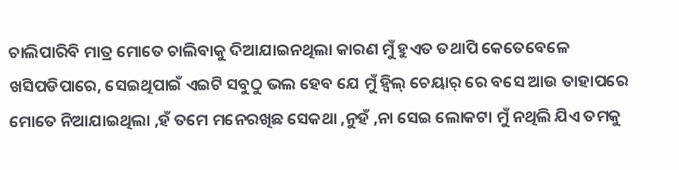ଚାଲିପାରିବି ମାତ୍ର ମୋତେ ଚାଲିବାକୁ ଦିଆଯାଇନଥିଲା କାରଣ ମୁଁ ହୁଏତ ତଥାପି କେତେବେଳେ ଖସିପଡିପାରେ, ସେଇଥିପାଇଁ ଏଇଟି ସବୁଠୁ ଭଲ ହେବ ଯେ ମୁଁ ହ୍ୱିଲ୍ ଚେୟାର୍ ରେ ବସେ ଆଉ ତାହାପରେ ମୋତେ ନିଆଯାଇଥିଲା ,ହଁ ତମେ ମନେରଖିଛ ସେକଥା ,ନୁହଁ ,ନା ସେଇ ଲୋକଟା ମୁଁ ନଥିଲି ଯିଏ ତମକୁ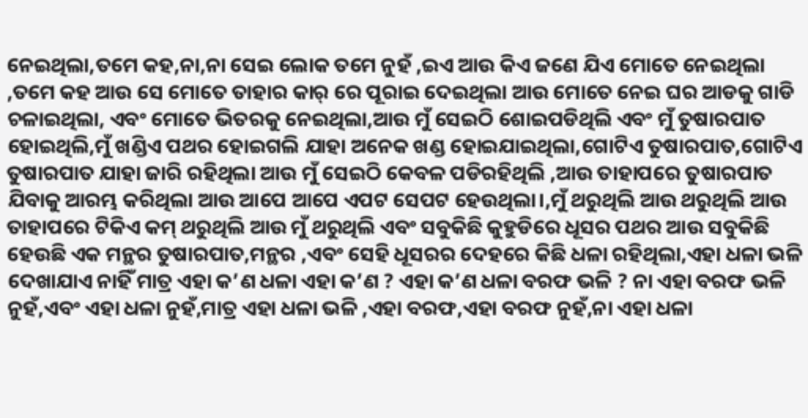ନେଇଥିଲା,ତମେ କହ,ନା,ନା ସେଇ ଲୋକ ତମେ ନୁହଁ ,ଇଏ ଆଉ କିଏ ଜଣେ ଯିଏ ମୋତେ ନେଇଥିଲା ,ତମେ କହ ଆଉ ସେ ମୋତେ ତାହାର କାର୍ ରେ ପୂରାଇ ଦେଇଥିଲା ଆଉ ମୋତେ ନେଇ ଘର ଆଡକୁ ଗାଡି ଚଳାଇଥିଲା, ଏବଂ ମୋତେ ଭିତରକୁ ନେଇଥିଲା,ଆଉ ମୁଁ ସେଇଠି ଶୋଇପଡିଥିଲି ଏବଂ ମୁଁ ତୁଷାରପାତ ହୋଇଥିଲି,ମୁଁ ଖଣ୍ଡିଏ ପଥର ହୋଇଗଲି ଯାହା ଅନେକ ଖଣ୍ଡ ହୋଇଯାଇଥିଲା,ଗୋଟିଏ ତୁଷାରପାତ,ଗୋଟିଏ ତୁଷାରପାତ ଯାହା ଜାରି ରହିଥିଲା ଆଉ ମୁଁ ସେଇଠି କେବଳ ପଡିରହିଥିଲି ,ଆଉ ତାହାପରେ ତୁଷାରପାତ ଯିବାକୁ ଆରମ୍ଭ କରିଥିଲା ଆଉ ଆପେ ଆପେ ଏପଟ ସେପଟ ହେଉଥିଲା।,ମୁଁ ଥରୁଥିଲି ଆଉ ଥରୁଥିଲି ଆଉ ତାହାପରେ ଟିକିଏ କମ୍ ଥରୁଥିଲି ଆଉ ମୁଁ ଥରୁଥିଲି ଏବଂ ସବୁକିଛି କୁହୁଡିରେ ଧୂସର ପଥର ଆଉ ସବୁକିଛି ହେଉଛି ଏକ ମନ୍ଥର ତୁଷାରପାତ,ମନ୍ଥର ,ଏବଂ ସେହି ଧୂସରର ଦେହରେ କିଛି ଧଳା ରହିଥିଲା,ଏହା ଧଳା ଭଳି ଦେଖାଯାଏ ନାହିଁ ମାତ୍ର ଏହା କ’ଣ ଧଳା ଏହା କ’ଣ ? ଏହା କ’ଣ ଧଳା ବରଫ ଭଳି ? ନା ଏହା ବରଫ ଭଳି ନୁହଁ,ଏବଂ ଏହା ଧଳା ନୁହଁ,ମାତ୍ର ଏହା ଧଳା ଭଳି ,ଏହା ବରଫ,ଏହା ବରଫ ନୁହଁ,ନା ଏହା ଧଳା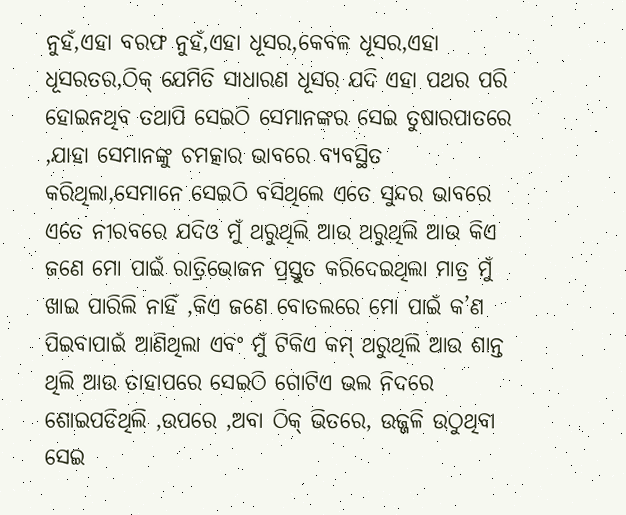ନୁହଁ,ଏହା ବରଫ ନୁହଁ,ଏହା ଧୂସର,କେବଳ ଧୂସର,ଏହା ଧୂସରତର,ଠିକ୍ ଯେମିତି ସାଧାରଣ ଧୂସର ଯଦି ଏହା ପଥର ପରି ହୋଇନଥିବ ତଥାପି ସେଇଠି ସେମାନଙ୍କର ସେଇ ତୁଷାରପାତରେ ,ଯାହା ସେମାନଙ୍କୁ ଚମତ୍କାର ଭାବରେ ବ୍ୟବସ୍ଥିତ କରିଥିଲା,ସେମାନେ ସେଇଠି ବସିଥିଲେ ଏତେ ସୁନ୍ଦର ଭାବରେ ଏତେ ନୀରବରେ ଯଦିଓ ମୁଁ ଥରୁଥିଲି ଆଉ ଥରୁଥିଲି ଆଉ କିଏ ଜଣେ ମୋ ପାଇଁ ରାତ୍ରିଭୋଜନ ପ୍ରସ୍ତୁତ କରିଦେଇଥିଲା ମାତ୍ର ମୁଁ ଖାଇ ପାରିଲି ନାହିଁ ,କିଏ ଜଣେ ବୋତଲରେ ମୋ ପାଇଁ କ’ଣ ପିଇବାପାଇଁ ଆଣିଥିଲା ଏବଂ ମୁଁ ଟିକିଏ କମ୍ ଥରୁଥିଲି ଆଉ ଶାନ୍ତ ଥିଲି ଆଉ ତାହାପରେ ସେଇଠି ଗୋଟିଏ ଭଲ ନିଦରେ ଶୋଇପଡିଥିଲି ,ଉପରେ ,ଅବା ଠିକ୍ ଭିତରେ, ଉଜ୍ଜଳି ଉଠୁଥିବା ସେଇ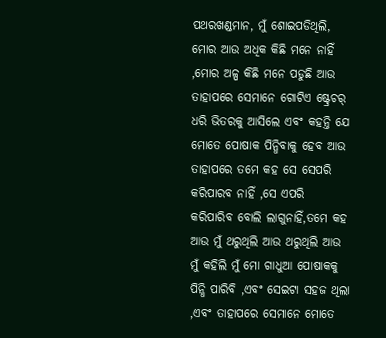ପଥରଖଣ୍ଡମାନ, ମୁଁ ଶୋଇପଡିଥିଲି, ମୋର ଆଉ ଅଧିକ କିଛି ମନେ ନାହିଁ ,ମୋର ଅଳ୍ପ କିଛି ମନେ ପଡୁଛି ଆଉ ତାହାପରେ ସେମାନେ ଗୋଟିଏ ଷ୍ଟ୍ରେଚର୍ ଧରି ଭିତରକୁ ଆସିଲେ ଏବଂ କହନ୍ତି ଯେ ମୋତେ ପୋଷାକ ପିନ୍ଧିବାକୁ ହେବ ଆଉ ତାହାପରେ ତମେ କହ ସେ ସେପରି କରିପାରବ ନାହିଁ ,ସେ ଏପରି କରିପାରିବ ବୋଲି ଲାଗୁନାହିଁ,ତମେ କହ ଆଉ ମୁଁ ଥରୁଥିଲି ଆଉ ଥରୁଥିଲି ଆଉ ମୁଁ କହିଲି ମୁଁ ମୋ ଗାଧୁଆ ପୋଷାକକୁ ପିନ୍ଧି ପାରିବି ,ଏବଂ ସେଇଟା ସହଜ ଥିଲା ,ଏବଂ ତାହାପରେ ସେମାନେ ମୋତେ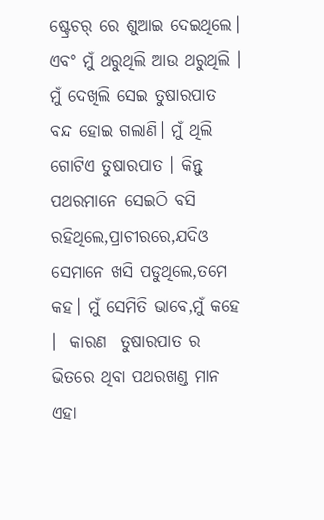ଷ୍ଟ୍ରେଚର୍ ରେ ଶୁଆଇ ଦେଇଥିଲେ। ଏବଂ ମୁଁ ଥରୁଥିଲି ଆଉ ଥରୁଥିଲି । ମୁଁ ଦେଖିଲି ସେଇ ତୁଷାରପାତ ବନ୍ଦ ହୋଇ ଗଲାଣି। ମୁଁ ଥିଲି ଗୋଟିଏ ତୁଷାରପାତ । କିନ୍ତୁ ପଥରମାନେ ସେଇଠି ବସି ରହିଥିଲେ,ପ୍ରାଚୀରରେ,ଯଦିଓ ସେମାନେ ଖସି ପଡୁଥିଲେ,ତମେ କହ। ମୁଁ ସେମିତି ଭାବେ,ମୁଁ କହେ ।  କାରଣ  ତୁଷାରପାତ ର ଭିତରେ ଥିବା ପଥରଖଣ୍ଡ ମାନ ଏହା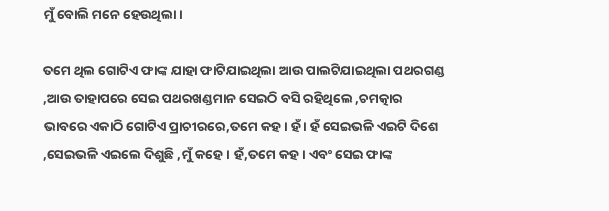ମୁଁ ବୋଲି ମନେ ହେଉଥିଲା।

ତମେ ଥିଲ ଗୋଟିଏ ଫାଙ୍କ ଯାହା ଫାଟିଯାଇଥିଲା ଆଉ ପାଲଟିଯାଇଥିଲା ପଥରଗଣ୍ଡ ,ଆଉ ତାହାପରେ ସେଇ ପଥରଖଣ୍ଡମାନ ସେଇଠି ବସି ରହିଥିଲେ ,ଚମତ୍କାର ଭାବରେ ଏକାଠି ଗୋଟିଏ ପ୍ରାଚୀରରେ,ତମେ କହ। ହଁ । ହଁ ସେଇଭଳି ଏଇଟି ଦିଶେ ,ସେଇଭଳି ଏଇଲେ ଦିଶୁଛି ,ମୁଁ କହେ। ହଁ,ତମେ କହ। ଏବଂ ସେଇ ଫାଙ୍କ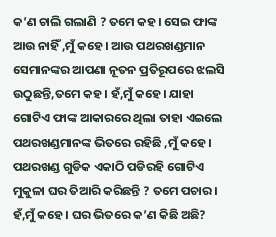କ’ଣ ଚାଲି ଗଲାଣି ? ତମେ କହ। ସେଇ ଫାଙ୍କ ଆଉ ନାହିଁ ,ମୁଁ କହେ। ଆଉ ପଥରଖଣ୍ଡମାନ ସେମାନଙ୍କର ଆପଣା ନୂତନ ପ୍ରତିରୂପରେ ଝଲସି ଉଠୁଛନ୍ତି,ତମେ କହ। ହଁ,ମୁଁ କହେ। ଯାହା ଗୋଟିଏ ଫାଙ୍କ ଆକାରରେ ଥିଲା ତାହା ଏଇଲେ ପଥରଖଣ୍ଡମାନଙ୍କ ଭିତରେ ରହିଛି ,ମୁଁ କହେ। ପଥରଖଣ୍ଡ ଗୁଡିକ ଏକାଠି ପଡିରହି ଗୋଟିଏ ମୁକୁଳା ଘର ତିଆରି କରିଛନ୍ତି ? ତମେ ପଚାର। ହଁ,ମୁଁ କହେ। ଘର ଭିତରେ କ’ଣ କିଛି ଅଛି?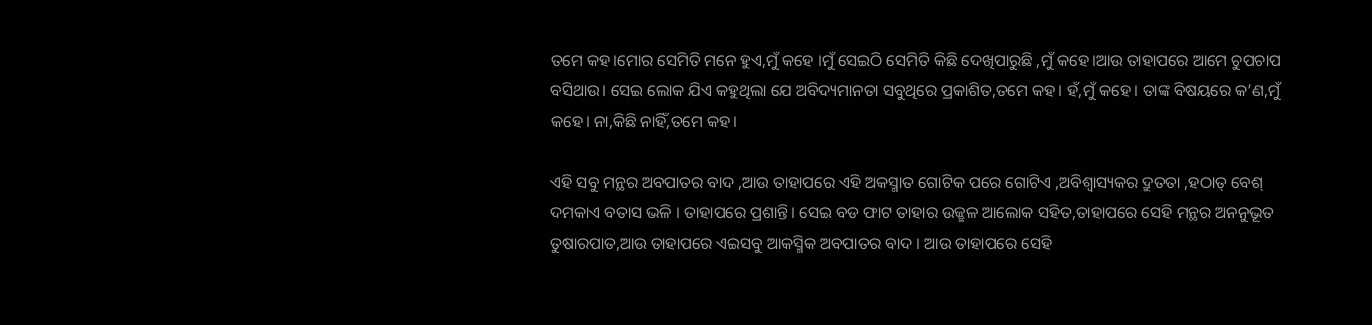ତମେ କହ।ମୋର ସେମିତି ମନେ ହୁଏ,ମୁଁ କହେ ।ମୁଁ ସେଇଠି ସେମିତି କିଛି ଦେଖିପାରୁଛି ,ମୁଁ କହେ।ଆଉ ତାହାପରେ ଆମେ ଚୁପଚାପ ବସିଥାଉ। ସେଇ ଲୋକ ଯିଏ କହୁଥିଲା ଯେ ଅବିଦ୍ୟମାନତା ସବୁଥିରେ ପ୍ରକାଶିତ,ତମେ କହ। ହଁ,ମୁଁ କହେ। ତାଙ୍କ ବିଷୟରେ କ’ଣ,ମୁଁ କହେ। ନା,କିଛି ନାହିଁ,ତମେ କହ।

ଏହି ସବୁ ମନ୍ଥର ଅବପାତର ବାଦ ,ଆଉ ତାହାପରେ ଏହି ଅକସ୍ମାତ ଗୋଟିକ ପରେ ଗୋଟିଏ ,ଅବିଶ୍ୱାସ୍ୟକର ଦ୍ରୁତତା ,ହଠାତ୍ ବେଶ୍ ଦମକାଏ ବତାସ ଭଳି । ତାହାପରେ ପ୍ରଶାନ୍ତି। ସେଇ ବଡ ଫାଟ ତାହାର ଉଜ୍ଛଳ ଆଲୋକ ସହିତ,ତାହାପରେ ସେହି ମନ୍ଥର ଅନନୁଭୂତ ତୁଷାରପାତ,ଆଉ ତାହାପରେ ଏଇସବୁ ଆକସ୍ମିକ ଅବପାତର ବାଦ । ଆଉ ତାହାପରେ ସେହି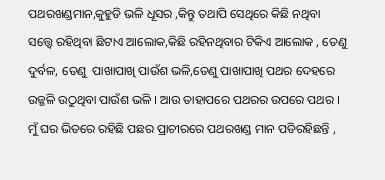ପଥରଖଣ୍ଡମାନ,କୁହୁଡି ଭଳି ଧୂସର ,କିନ୍ତୁ ତଥାପି ସେଥିରେ କିଛି ନଥିବା ସତ୍ତ୍ୱେ ରହିଥିବା ଛିଟାଏ ଆଲୋକ,କିଛି ରହିନଥିବାର ଟିକିଏ ଆଲୋକ , ତେଣୁ ଦୁର୍ବଳ, ତେଣୁ  ପାଖାପାଖି ପାଉଁଶ ଭଳି,ତେଣୁ ପାଖାପାଖି ପଥର ଦେହରେ ଉଜ୍ଜଳି ଉଠୁଥିବା ପାଉଁଶ ଭଳି । ଆଉ ତାହାପରେ ପଥରର ଉପରେ ପଥର । ମୁଁ ଘର ଭିତରେ ରହିଛି ପଛର ପ୍ରାଚୀରରେ ପଥରଖଣ୍ଡ ମାନ ପଡିରହିଛନ୍ତି ,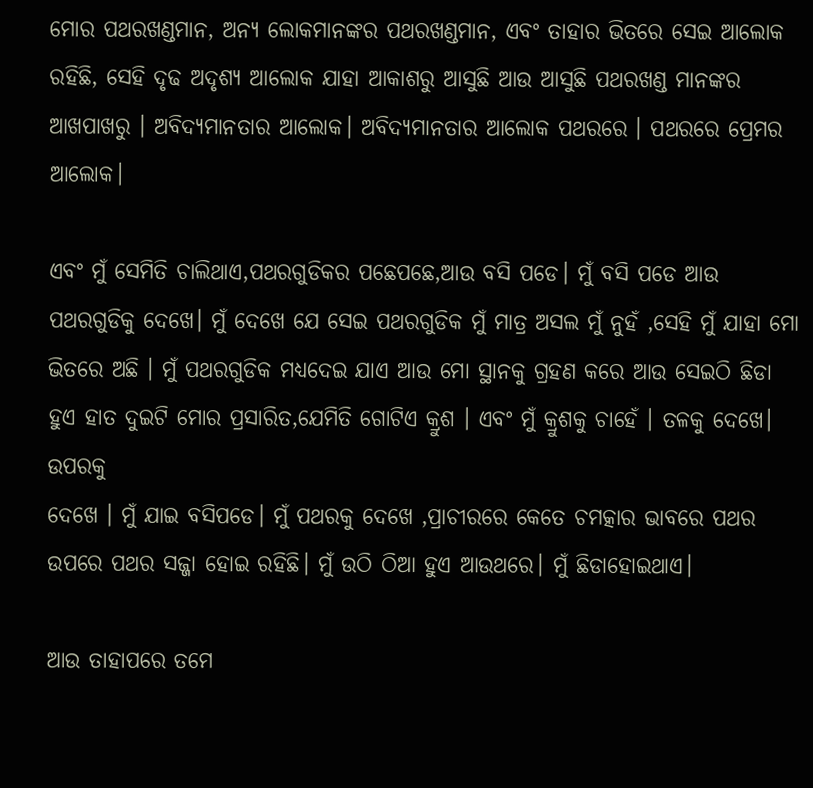ମୋର ପଥରଖଣ୍ଡମାନ, ଅନ୍ୟ ଲୋକମାନଙ୍କର ପଥରଖଣ୍ଡମାନ, ଏବଂ ତାହାର ଭିତରେ ସେଇ ଆଲୋକ ରହିଛି, ସେହି ଦୃଢ ଅଦୃଶ୍ୟ ଆଲୋକ ଯାହା ଆକାଶରୁ ଆସୁଛି ଆଉ ଆସୁଛି ପଥରଖଣ୍ଡ ମାନଙ୍କର ଆଖପାଖରୁ । ଅବିଦ୍ୟମାନତାର ଆଲୋକ। ଅବିଦ୍ୟମାନତାର ଆଲୋକ ପଥରରେ । ପଥରରେ ପ୍ରେମର ଆଲୋକ।

ଏବଂ ମୁଁ ସେମିତି ଚାଲିଥାଏ,ପଥରଗୁଡିକର ପଛେପଛେ,ଆଉ ବସି ପଡେ। ମୁଁ ବସି ପଡେ ଆଉ ପଥରଗୁଡିକୁ ଦେଖେ। ମୁଁ ଦେଖେ ଯେ ସେଇ ପଥରଗୁଡିକ ମୁଁ ମାତ୍ର ଅସଲ ମୁଁ ନୁହଁ ,ସେହି ମୁଁ ଯାହା ମୋ ଭିତରେ ଅଛି । ମୁଁ ପଥରଗୁଡିକ ମଧ୍ୟଦେଇ ଯାଏ ଆଉ ମୋ ସ୍ଥାନକୁ ଗ୍ରହଣ କରେ ଆଉ ସେଇଠି ଛିଡା ହୁଏ ହାତ ଦୁଇଟି ମୋର ପ୍ରସାରିତ,ଯେମିତି ଗୋଟିଏ କ୍ରୁଶ । ଏବଂ ମୁଁ କ୍ରୁଶକୁ ଚାହେଁ । ତଳକୁ ଦେଖେ। ଉପରକୁ
ଦେଖେ । ମୁଁ ଯାଇ ବସିପଡେ। ମୁଁ ପଥରକୁ ଦେଖେ ,ପ୍ରାଚୀରରେ କେତେ ଚମତ୍କାର ଭାବରେ ପଥର ଉପରେ ପଥର ସଜ୍ଜା ହୋଇ ରହିଛି। ମୁଁ ଉଠି ଠିଆ ହୁଏ ଆଉଥରେ। ମୁଁ ଛିଡାହୋଇଥାଏ।

ଆଉ ତାହାପରେ ତମେ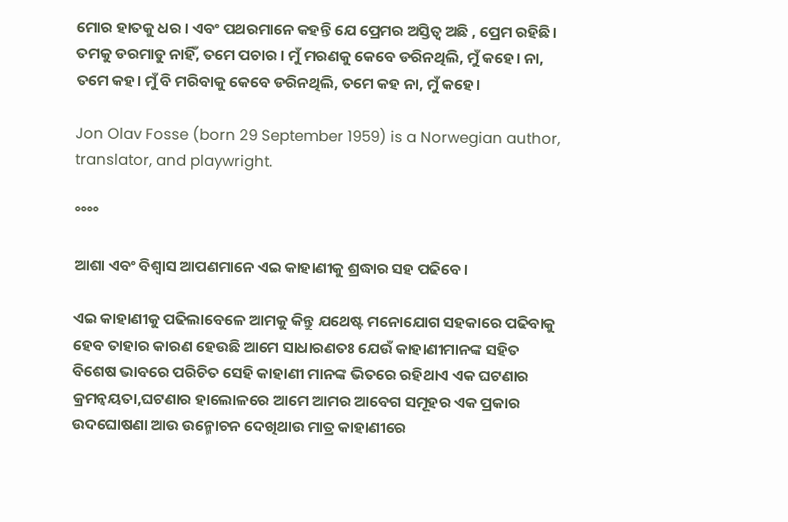ମୋର ହାତକୁ ଧର । ଏବଂ ପଥରମାନେ କହନ୍ତି ଯେ ପ୍ରେମର ଅସ୍ତିତ୍ୱ ଅଛି , ପ୍ରେମ ରହିଛି। ତମକୁ ଡରମାଡୁ ନାହିଁ, ତମେ ପଚାର । ମୁଁ ମରଣକୁ କେବେ ଡରିନଥିଲି, ମୁଁ କହେ। ନା, ତମେ କହ। ମୁଁ ବି ମରିବାକୁ କେବେ ଡରିନଥିଲି, ତମେ କହ ନା, ମୁଁ କହେ।

Jon Olav Fosse (born 29 September 1959) is a Norwegian author, translator, and playwright.

°°°°

ଆଶା ଏବଂ ବିଶ୍ୱାସ ଆପଣମାନେ ଏଇ କାହାଣୀକୁ ଶ୍ରଦ୍ଧାର ସହ ପଢିବେ।

ଏଇ କାହାଣୀକୁ ପଢିଲାବେଳେ ଆମକୁ କିନ୍ତୁ ଯଥେଷ୍ଟ ମନୋଯୋଗ ସହକାରେ ପଢିବାକୁ ହେବ ତାହାର କାରଣ ହେଉଛି ଆମେ ସାଧାରଣତଃ ଯେଉଁ କାହାଣୀମାନଙ୍କ ସହିତ ବିଶେଷ ଭାବରେ ପରିଚିତ ସେହି କାହାଣୀ ମାନଙ୍କ ଭିତରେ ରହିଥାଏ ଏକ ଘଟଣାର କ୍ରମନ୍ୱୟତା,ଘଟଣାର ହାଲୋଳରେ ଆମେ ଆମର ଆବେଗ ସମୂହର ଏକ ପ୍ରକାର ଉଦଘୋଷଣା ଆଉ ଉନ୍ମୋଚନ ଦେଖିଥାଉ ମାତ୍ର କାହାଣୀରେ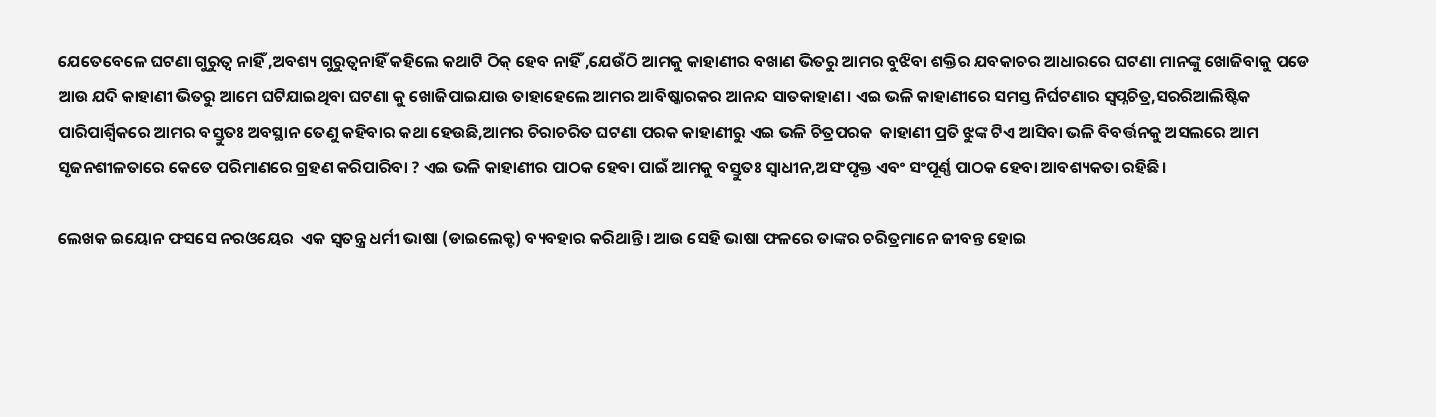ଯେତେବେଳେ ଘଟଣା ଗୁରୁତ୍ୱ ନାହିଁ ,ଅବଶ୍ୟ ଗୁରୁତ୍ୱନାହିଁ କହିଲେ କଥାଟି ଠିକ୍ ହେବ ନାହିଁ ,ଯେଉଁଠି ଆମକୁ କାହାଣୀର ବଖାଣ ଭିତରୁ ଆମର ବୁଝିବା ଶକ୍ତିର ଯବକାଚର ଆଧାରରେ ଘଟଣା ମାନଙ୍କୁ ଖୋଜିବାକୁ ପଡେ ଆଉ ଯଦି କାହାଣୀ ଭିତରୁ ଆମେ ଘଟିଯାଇଥିବା ଘଟଣା କୁ ଖୋଜିପାଇଯାଉ ତାହାହେଲେ ଆମର ଆବିଷ୍କାରକର ଆନନ୍ଦ ସାତକାହାଣ। ଏଇ ଭଳି କାହାଣୀରେ ସମସ୍ତ ନିର୍ଘଟଣାର ସ୍ୱପ୍ନଚିତ୍ର,ସରରିଆଲିଷ୍ଟିକ ପାରିପାର୍ଶ୍ୱିକରେ ଆମର ବସ୍ତୁତଃ ଅବସ୍ଥାନ ତେଣୁ କହିବାର କଥା ହେଉଛି,ଆମର ଚିରାଚରିତ ଘଟଣା ପରକ କାହାଣୀରୁ ଏଇ ଭଳି ଚିତ୍ରପରକ  କାହାଣୀ ପ୍ରତି ଝୁଙ୍କ ଟିଏ ଆସିବା ଭଳି ବିବର୍ତ୍ତନକୁ ଅସଲରେ ଆମ ସୃଜନଶୀଳତାରେ କେତେ ପରିମାଣରେ ଗ୍ରହଣ କରିପାରିବା ? ଏଇ ଭଳି କାହାଣୀର ପାଠକ ହେବା ପାଇଁ ଆମକୁ ବସ୍ତୁତଃ ସ୍ୱାଧୀନ,ଅସଂପୃକ୍ତ ଏବଂ ସଂପୂର୍ଣ୍ଣ ପାଠକ ହେବା ଆବଶ୍ୟକତା ରହିଛି।

ଲେଖକ ଇୟୋନ ଫସସେ ନରଓୟେର  ଏକ ସ୍ୱତନ୍ତ୍ର ଧର୍ମୀ ଭାଷା (ଡାଇଲେକ୍ଟ) ବ୍ୟବହାର କରିଥାନ୍ତି। ଆଉ ସେହି ଭାଷା ଫଳରେ ତାଙ୍କର ଚରିତ୍ରମାନେ ଜୀବନ୍ତ ହୋଇ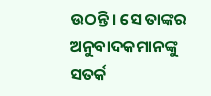ଉଠନ୍ତି। ସେ ତାଙ୍କର ଅନୁବାଦକମାନଙ୍କୁ ସତର୍କ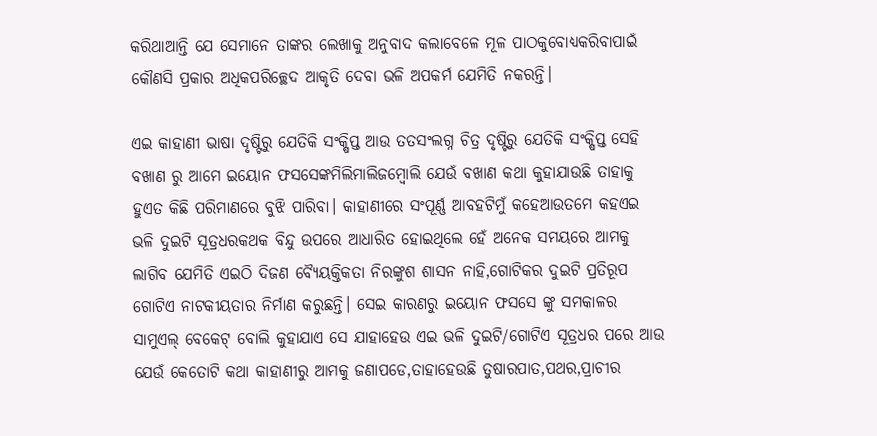କରିଥାଆନ୍ତି ଯେ ସେମାନେ ତାଙ୍କର ଲେଖାକୁ ଅନୁବାଦ କଲାବେଳେ ମୂଳ ପାଠକୁବୋଧ୍ୟକରିବାପାଇଁ କୌଣସି ପ୍ରକାର ଅଧିକପରିଚ୍ଛେଦ ଆକୃତି ଦେବା ଭଳି ଅପକର୍ମ ଯେମିତି ନକରନ୍ତି।

ଏଇ କାହାଣୀ ଭାଷା ଦୃଷ୍ଟିରୁ ଯେତିକି ସଂକ୍ଷିପ୍ତ ଆଉ ତତସଂଲଗ୍ନ ଚିତ୍ର ଦୃଷ୍ଟିରୁ ଯେତିକି ସଂକ୍ଷିପ୍ତ ସେହି ବଖାଣ ରୁ ଆମେ ଇୟୋନ ଫସସେଙ୍କମିଲିମାଲିଜମ୍ବୋଲି ଯେଉଁ ବଖାଣ କଥା କୁହାଯାଉଛି ତାହାକୁ ହୁଏତ କିଛି ପରିମାଣରେ ବୁଝି ପାରିବା। କାହାଣୀରେ ସଂପୂର୍ଣ୍ଣ ଆବହଟିମୁଁ କହେଆଉତମେ କହଏଇ ଭଳି ଦୁଇଟି ସୂତ୍ରଧରକଥକ ବିନ୍ଦୁ ଉପରେ ଆଧାରିତ ହୋଇଥିଲେ ହେଁ ଅନେକ ସମୟରେ ଆମକୁ ଲାଗିବ ଯେମିତି ଏଇଠି ଦିଜଣ ବ୍ୟୈୟକ୍ତିକତା ନିରଙ୍କୁଶ ଶାସନ ନାହି,ଗୋଟିକର ଦୁଇଟି ପ୍ରତିରୂପ ଗୋଟିଏ ନାଟକୀୟତାର ନିର୍ମାଣ କରୁଛନ୍ତି। ସେଇ କାରଣରୁ ଇୟୋନ ଫସସେ ଙ୍କୁ ସମକାଳର ସାମୁଏଲ୍ ବେକେଟ୍ ବୋଲି କୁହାଯାଏ ସେ ଯାହାହେଉ ଏଇ ଭଳି ଦୁଇଟି/ଗୋଟିଏ ସୂତ୍ରଧର ପରେ ଆଉ ଯେଉଁ କେତୋଟି କଥା କାହାଣୀରୁ ଆମକୁ ଜଣାପଡେ,ତାହାହେଉଛି ତୁଷାରପାତ,ପଥର,ପ୍ରାଚୀର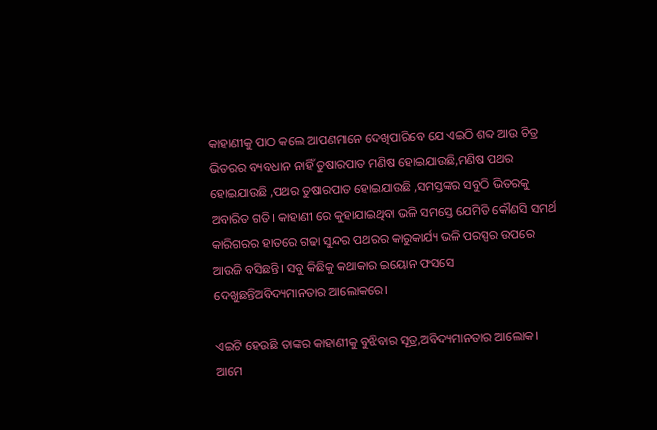କାହାଣୀକୁ ପାଠ କଲେ ଆପଣମାନେ ଦେଖିପାରିବେ ଯେ ଏଇଠି ଶବ୍ଦ ଆଉ ଚିତ୍ର ଭିତରର ବ୍ୟବଧାନ ନାହିଁ ତୁଷାରପାତ ମଣିଷ ହୋଇଯାଉଛି,ମଣିଷ ପଥର ହୋଇଯାଉଛି ,ପଥର ତୁଷାରପାତ ହୋଇଯାଉଛି ,ସମସ୍ତଙ୍କର ସବୁଠି ଭିତରକୁ ଅବାରିତ ଗତି। କାହାଣୀ ରେ କୁହାଯାଇଥିବା ଭଳି ସମସ୍ତେ ଯେମିତି କୌଣସି ସମର୍ଥ କାରିଗରର ହାତରେ ଗଢା ସୁନ୍ଦର ପଥରର କାରୁକାର୍ଯ୍ୟ ଭଳି ପରସ୍ପର ଉପରେ ଆଉଜି ବସିଛନ୍ତି। ସବୁ କିଛିକୁ କଥାକାର ଇୟୋନ ଫସସେ ଦେଖୁଛନ୍ତିଅବିଦ୍ୟମାନତାର ଆଲୋକରେ।

ଏଇଟି ହେଉଛି ତାଙ୍କର କାହାଣୀକୁ ବୁଝିବାର ସୂତ୍ର,ଅବିଦ୍ୟମାନତାର ଆଲୋକ। ଆମେ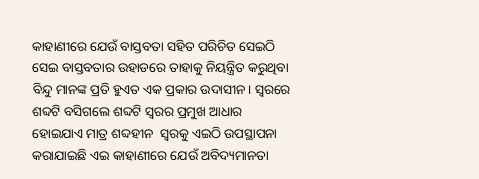କାହାଣୀରେ ଯେଉଁ ବାସ୍ତବତା ସହିତ ପରିଚିତ ସେଇଠି ସେଇ ବାସ୍ତବତାର ଉହାଡରେ ତାହାକୁ ନିୟନ୍ତ୍ରିତ କରୁଥିବା ବିନ୍ଦୁ ମାନଙ୍କ ପ୍ରତି ହୁଏତ ଏକ ପ୍ରକାର ଉଦାସୀନ। ସ୍ୱରରେ ଶବ୍ଦଟି ବସିଗଲେ ଶବ୍ଦଟି ସ୍ୱରର ପ୍ରମୁଖ ଆଧାର ହୋଇଯାଏ ମାତ୍ର ଶବ୍ଦହୀନ  ସ୍ୱରକୁ ଏଇଠି ଉପସ୍ଥାପନା କରାଯାଇଛି ଏଇ କାହାଣୀରେ ଯେଉଁ ଅବିଦ୍ୟମାନତା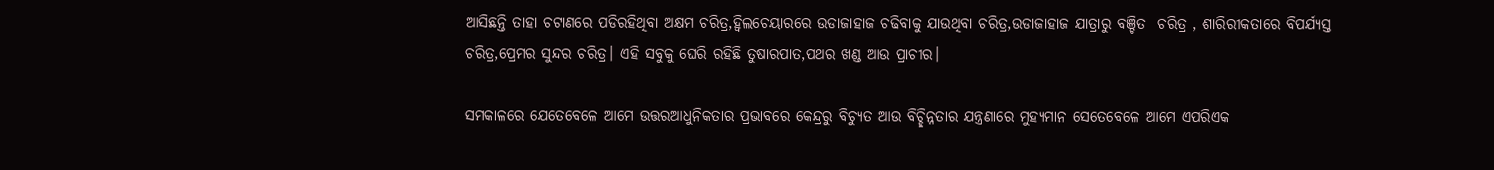ଆସିଛନ୍ତି ତାହା ଚଟାଣରେ ପଡିରହିଥିବା ଅକ୍ଷମ ଚରିତ୍ର,ହ୍ୱିଲଚେୟାରରେ ଉଡାଜାହାଜ ଚଢିବାକୁ ଯାଉଥିବା ଚରିତ୍ର,ଉଡାଜାହାଜ ଯାତ୍ରାରୁ ବଞ୍ଚିତ  ଚରିତ୍ର , ଶାରିରୀକତାରେ ବିପର୍ଯ୍ୟସ୍ତ ଚରିତ୍ର,ପ୍ରେମର ସୁନ୍ଦର ଚରିତ୍ର। ଏହି ସବୁକୁ ଘେରି ରହିଛି ତୁଷାରପାତ,ପଥର ଖଣ୍ଡ ଆଉ ପ୍ରାଚୀର।

ସମକାଳରେ ଯେତେବେଳେ ଆମେ ଉତ୍ତରଆଧୁନିକତାର ପ୍ରଭାବରେ କେନ୍ଦ୍ରରୁ ବିଚ୍ୟୁତ ଆଉ ବିଚ୍ଛିନ୍ନତାର ଯନ୍ତ୍ରଣାରେ ମୁହ୍ୟମାନ ସେତେବେଳେ ଆମେ ଏପରିଏକ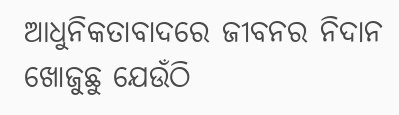ଆଧୁନିକତାବାଦରେ ଜୀବନର ନିଦାନ ଖୋଜୁଛୁ ଯେଉଁଠି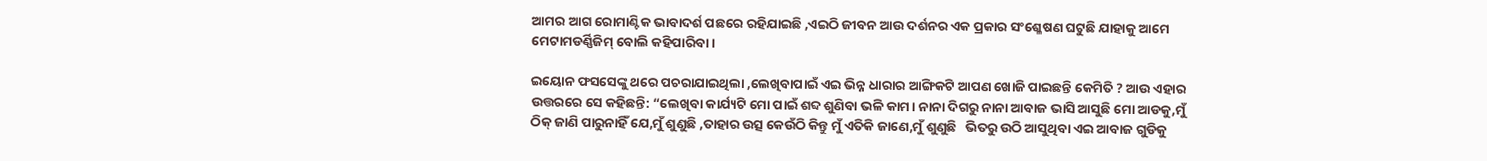ଆମର ଆଗ ରୋମାଣ୍ଟିକ ଭାବାଦର୍ଶ ପଛରେ ରହିଯାଇଛି ,ଏଇଠି ଜୀବନ ଆଉ ଦର୍ଶନର ଏକ ପ୍ରକାର ସଂଶ୍ଳେଷଣ ଘଟୁଛି ଯାହାକୁ ଆମେ ମେଟାମଡର୍ଣ୍ଣିଜିମ୍ ବୋଲି କହିପାରିବା।

ଇୟୋନ ଫସସେଙ୍କୁ ଥରେ ପଚରାଯାଇଥିଲା ,ଲେଖିବାପାଇଁ ଏଇ ଭିନ୍ନ ଧାରାର ଆଙ୍ଗିକଟି ଆପଣ ଖୋଜି ପାଇଛନ୍ତି କେମିତି ? ଆଉ ଏହାର ଉତ୍ତରରେ ସେ କହିଛନ୍ତି: “ଲେଖିବା କାର୍ଯ୍ୟଟି ମୋ ପାଇଁ ଶବ୍ଦ ଶୁଣିବା ଭଳି କାମ। ନାନା ଦିଗରୁ ନାନା ଆବାଜ ଭାସି ଆସୁଛି ମୋ ଆଡକୁ,ମୁଁ ଠିକ୍ ଜାଣି ପାରୁନାହିଁ ଯେ,ମୁଁ ଶୁଣୁଛି ,ତାହାର ଉତ୍ସ କେଉଁଠି କିନ୍ତୁ ମୁଁ ଏତିକି ଜାଣେ,ମୁଁ ଶୁଣୁଛି   ଭିତରୁ ଉଠି ଆସୁଥିବା ଏଇ ଆବାଜ ଗୁଡିକୁ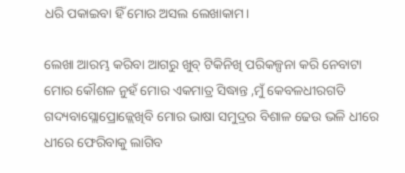ଧରି ପକାଇବା ହିଁ ମୋର ଅସଲ ଲେଖାକାମ।

ଲେଖା ଆରମ୍ଭ କରିବା ଆଗରୁ ଖୁବ୍ ଟିକିନିଖି ପରିକଳ୍ପନା କରି ନେବାଟା ମୋର କୌଶଳ ନୁହଁ ମୋର ଏକମାତ୍ର ସିଦ୍ଧାନ୍ତ ,ମୁଁ କେବଳଧୀରଗତି ଗଦ୍ୟବାସ୍ଲୋପ୍ରୋଜ୍ଲେଖିବି ମୋର ଭାଷା ସମୁଦ୍ରର ବିଶାଳ ଢେଉ ଭଳି ଧୀରେ ଧୀରେ ଫେରିବାକୁ ଲାଗିବ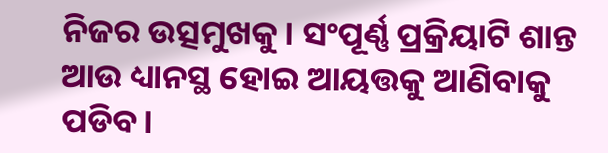ନିଜର ଉତ୍ସମୁଖକୁ। ସଂପୂର୍ଣ୍ଣ ପ୍ରକ୍ରିୟାଟି ଶାନ୍ତ ଆଉ ଧ୍ୟାନସ୍ଥ ହୋଇ ଆୟତ୍ତକୁ ଆଣିବାକୁ ପଡିବ।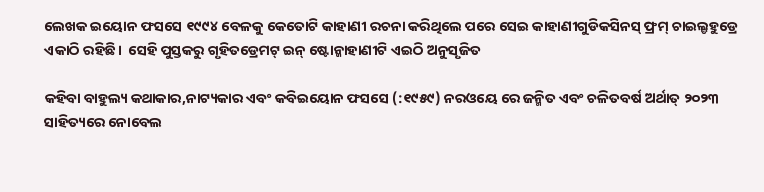ଲେଖକ ଇୟୋନ ଫସସେ ୧୯୯୪ ବେଳକୁ କେତୋଟି କାହାଣୀ ରଚନା କରିଥିଲେ ପରେ ସେଇ କାହାଣୀଗୁଡିକସିନସ୍ ଫ୍ରମ୍ ଚାଇଲ୍ଡହୁଡ୍ରେ ଏକାଠି ରହିଛି।  ସେହି ପୁସ୍ତକରୁ ଗୃହିତଡ୍ରେମଟ୍ ଇନ୍ ଷ୍ଟୋନ୍କାହାଣୀଟି ଏଇଠି ଅନୁସୃଜିତ

କହିବା ବାହୁଲ୍ୟ କଥାକାର,ନାଟ୍ୟକାର ଏବଂ କବିଇୟୋନ ଫସସେ (:୧୯୫୯) ନରଓୟେ ରେ ଜନ୍ମିତ ଏବଂ ଚଳିତବର୍ଷ ଅର୍ଥାତ୍ ୨୦୨୩ ସାହିତ୍ୟରେ ନୋବେଲ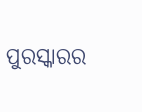ପୁରସ୍କାରର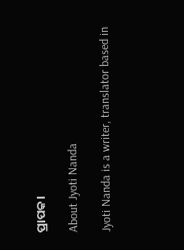ପ୍ରାପକ।

About Jyoti Nanda

Jyoti Nanda is a writer, translator based in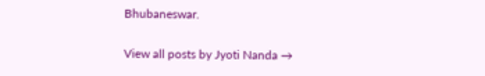Bhubaneswar.

View all posts by Jyoti Nanda →